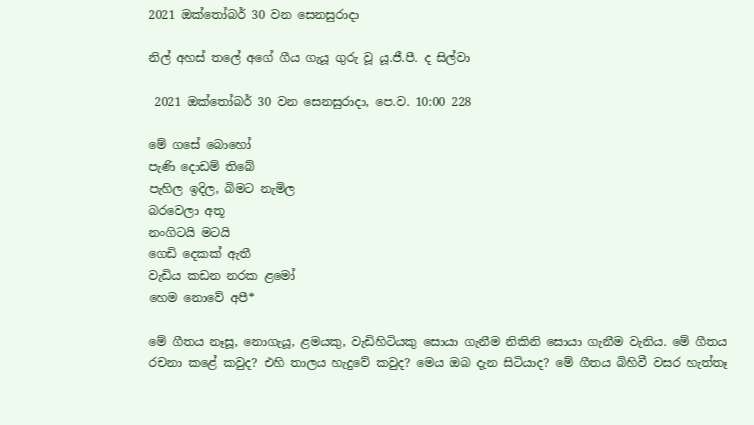2021 ඔක්තෝබර් 30 වන සෙනසුරාදා

නිල් අහස් තලේ අගේ ගීය ගැයූ ගුරු වූ යූ.ජී.පී. ද සිල්වා

 2021 ඔක්තෝබර් 30 වන සෙනසුරාදා, පෙ.ව. 10:00 228

මේ ගසේ බොහෝ
පැණි දොඩම් තිබේ
පැහිල ඉදිල, බිමට නැමිල
බරවෙලා අතූ
නංගිටයි මටයි
ගෙඩි දෙකක් ඇතී
වැඩිය කඩන නරක ළමෝ
හෙම නොවේ අපී*

මේ ගීතය නෑසූ, නොගැයූ, ළමයකු, වැඩිහිටියකු සොයා ගැනීම නිකිනි සොයා ගැනීම වැනිය. මේ ගීතය රචනා කළේ කවුද? එහි තාලය හැදුවේ කවුද? මෙය ඔබ දැන සිටියාද? මේ ගීතය බිහිවී වසර හැත්තෑ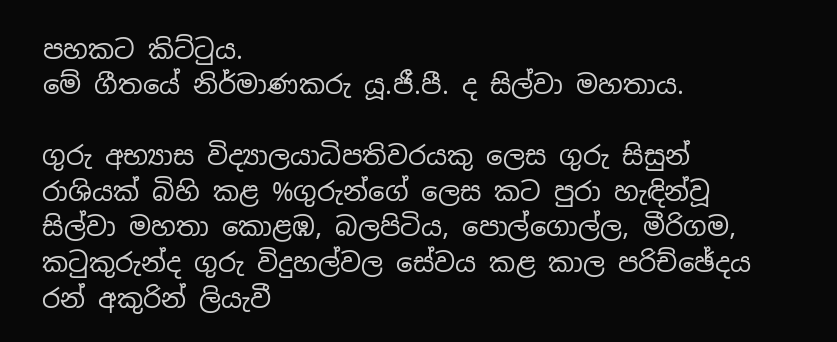පහකට කිට්ටුය.
මේ ගීතයේ නිර්මාණකරු යූ.ජී.පී. ද සිල්වා මහතාය.

ගුරු අභ්‍යාස විද්‍යාලයාධිපතිවරයකු ලෙස ගුරු සිසුන් රාශියක් බිහි කළ %ගුරුන්ගේ ලෙස කට පුරා හැඳින්වූ සිල්වා මහතා කොළඹ, බලපිටිය, පොල්ගොල්ල, මීරිගම, කටුකුරුන්ද ගුරු විදුහල්වල සේවය කළ කාල පරිච්ඡේදය රන් අකුරින් ලියැවී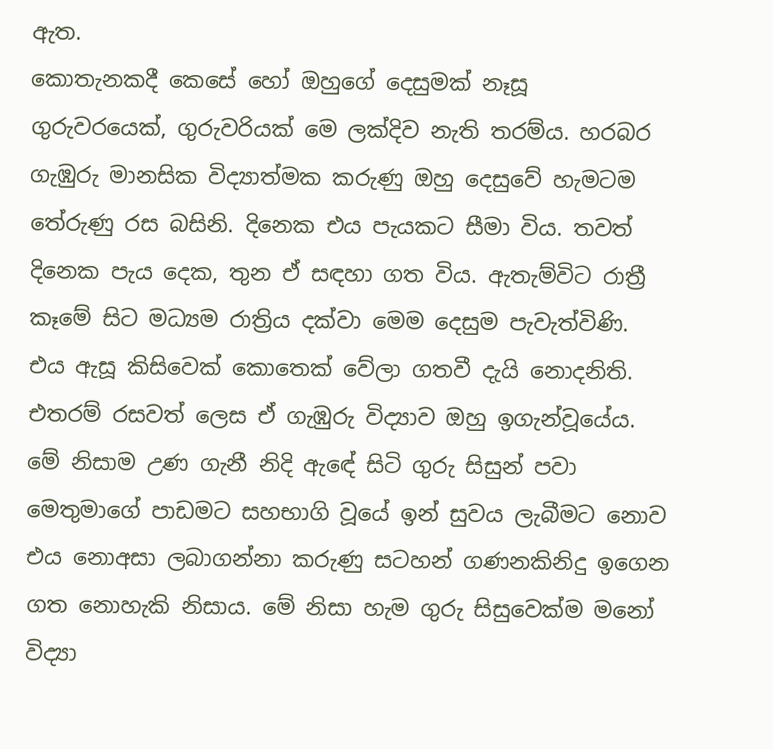ඇත.
කොතැනකදී කෙසේ හෝ ඔහුගේ දෙසුමක් නෑසූ ගුරුවරයෙක්, ගුරුවරියක් මෙ ලක්දිව නැති තරම්ය. හරබර ගැඹුරු මානසික විද්‍යාත්මක කරුණු ඔහු දෙසුවේ හැමටම තේරුණු රස බසිනි. දිනෙක එය පැයකට සීමා විය. තවත් දිනෙක පැය දෙක, තුන ඒ සඳහා ගත විය. ඇතැම්විට රාත්‍රී කෑමේ සිට මධ්‍යම රාත්‍රිය දක්වා මෙම දෙසුම පැවැත්විණි. එය ඇසූ කිසිවෙක් කොතෙක් වේලා ගතවී දැයි නොදනිති. එතරම් රසවත් ලෙස ඒ ගැඹුරු විද්‍යාව ඔහු ඉගැන්වූයේය. මේ නිසාම උණ ගැනී නිදි ඇඳේ සිටි ගුරු සිසුන් පවා මෙතුමාගේ පාඩමට සහභාගි වූයේ ඉන් සුවය ලැබීමට නොව එය නොඅසා ලබාගන්නා කරුණු සටහන් ගණනකිනිදු ඉගෙන ගත නොහැකි නිසාය. මේ නිසා හැම ගුරු සිසුවෙක්ම මනෝ විද්‍යා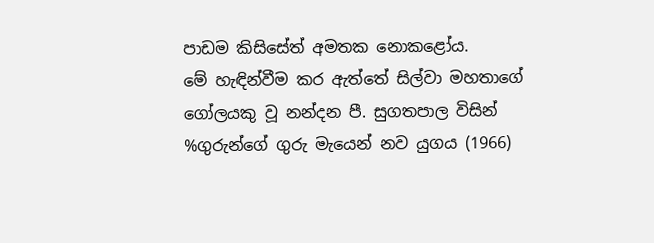පාඩම කිසිසේත් අමතක නොකළෝය.
මේ හැඳින්වීම කර ඇත්තේ සිල්වා මහතාගේ ගෝලයකු වූ නන්දන පී. සුගතපාල විසින් %ගුරුන්ගේ ගුරු මැයෙන් නව යුගය (1966)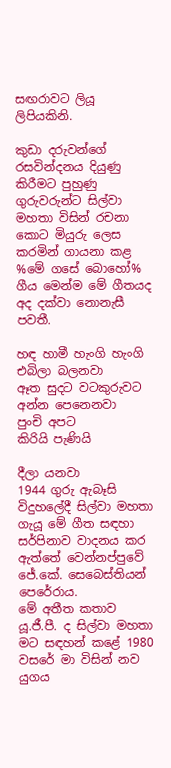සඟරාවට ලියූ ලිපියකිනි.

කුඩා දරුවන්ගේ රසවින්දනය දියුණු කිරීමට පුහුණු ගුරුවරුන්ට සිල්වා මහතා විසින් රචනා කොට මියුරු ලෙස කරමින් ගායනා කළ %මේ ගසේ බොහෝ% ගීය මෙන්ම මේ ගීතයද අද දක්වා නොනැසී පවතී.

හඳ හාමී හැංගි හැංගි
එබිලා බලනවා
ඈත සුදට වටකුරුවට
අන්න පෙනෙනවා
පුංචි අපට
කිරියි පැණියි

දීලා යනවා
1944 ගුරු ඇබෑසි විදුහලේදී සිල්වා මහතා ගැයූ මේ ගීත සඳහා සර්පිනාව වාදනය කර ඇත්තේ වෙන්නප්පුවේ ජේ.කේ. සෙබෙස්තියන් පෙරේරාය.
මේ අතීත කතාව යූ.ජී.පී. ද සිල්වා මහතා මට සඳහන් කළේ 1980 වසරේ මා විසින් නව යුගය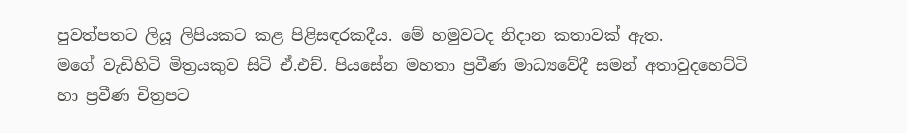පුවත්පතට ලියූ ලිපියකට කළ පිළිසඳරකදීය. මේ හමුවටද නිදාන කතාවක් ඇත.
මගේ වැඩිහිටි මිත්‍රයකුව සිටි ඒ.එච්. පියසේන මහතා ප්‍රවීණ මාධ්‍යවේදී සමන් අතාවුදහෙට්ටි හා ප්‍රවීණ චිත්‍රපට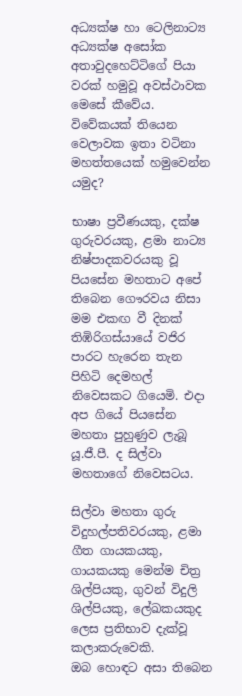අධ්‍යක්ෂ හා ටෙලිනාට්‍ය අධ්‍යක්ෂ අසෝක අතාවුදහෙට්ටිගේ පියා වරක් හමුවූ අවස්ථාවක මෙසේ කීවේය.
විවේකයක් තියෙන වෙලාවක ඉතා වටිනා මහත්තයෙක් හමුවෙන්න යමුද?

භාෂා ප්‍රවීණයකු, දක්ෂ ගුරුවරයකු, ළමා නාට්‍ය නිෂ්පාදකවරයකු වූ පියසේන මහතාට අපේ තිබෙන ගෞරවය නිසා මම එකඟ වී දිනක් තිඹිරිගස්යායේ වජිර පාරට හැරෙන තැන පිහිටි දෙමහල් නිවෙසකට ගියෙමි. එදා අප ගියේ පියසේන මහතා පුහුණුව ලැබූ යූ.ජී.පී. ද සිල්වා මහතාගේ නිවෙසටය.

සිල්වා මහතා ගුරු විදුහල්පතිවරයකු, ළමා ගීත ගායකයකු, ගායකයකු මෙන්ම චිත්‍ර ශිල්පියකු, ගුවන් විදුලි ශිල්පියකු, ලේඛකයකුද ලෙස ප්‍රතිභාව දැක්වූ කලාකරුවෙකි.
ඔබ හොඳට අසා තිබෙන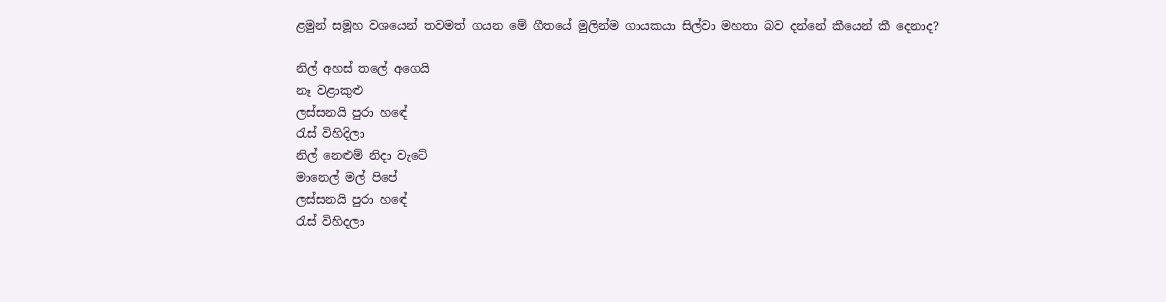ළමුන් සමූහ වශයෙන් තවමත් ගයන මේ ගීතයේ මුලින්ම ගායකයා සිල්වා මහතා බව දන්නේ කීයෙන් කී දෙනාද?

නිල් අහස් තලේ අගෙයි
නෑ වළාකුළු
ලස්සනයි පුරා හඳේ
රැස් විහිදිලා
නිල් නෙළුම් නිදා වැටේ
මානෙල් මල් පිපේ
ලස්සනයි පුරා හඳේ
රැස් විහිදලා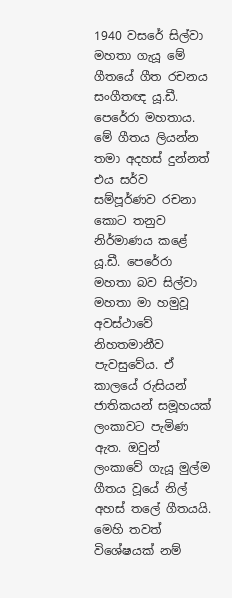1940 වසරේ සිල්වා මහතා ගැයූ මේ ගීතයේ ගීත රචනය සංගීතඥ යූ.ඩී. පෙරේරා මහතාය. මේ ගීතය ලියන්න තමා අදහස් දුන්නත් එය සර්ව සම්පූර්ණව රචනා කොට තනුව නිර්මාණය කළේ යූ.ඩී. පෙරේරා මහතා බව සිල්වා මහතා මා හමුවූ අවස්ථාවේ නිහතමානීව පැවසුවේය. ඒ කාලයේ රුසියන් ජාතිකයන් සමූහයක් ලංකාවට පැමිණ ඇත. ඔවුන් ලංකාවේ ගැයූ මුල්ම ගීතය වූයේ නිල් අහස් තලේ ගීතයයි. මෙහි තවත් විශේෂයක් නම්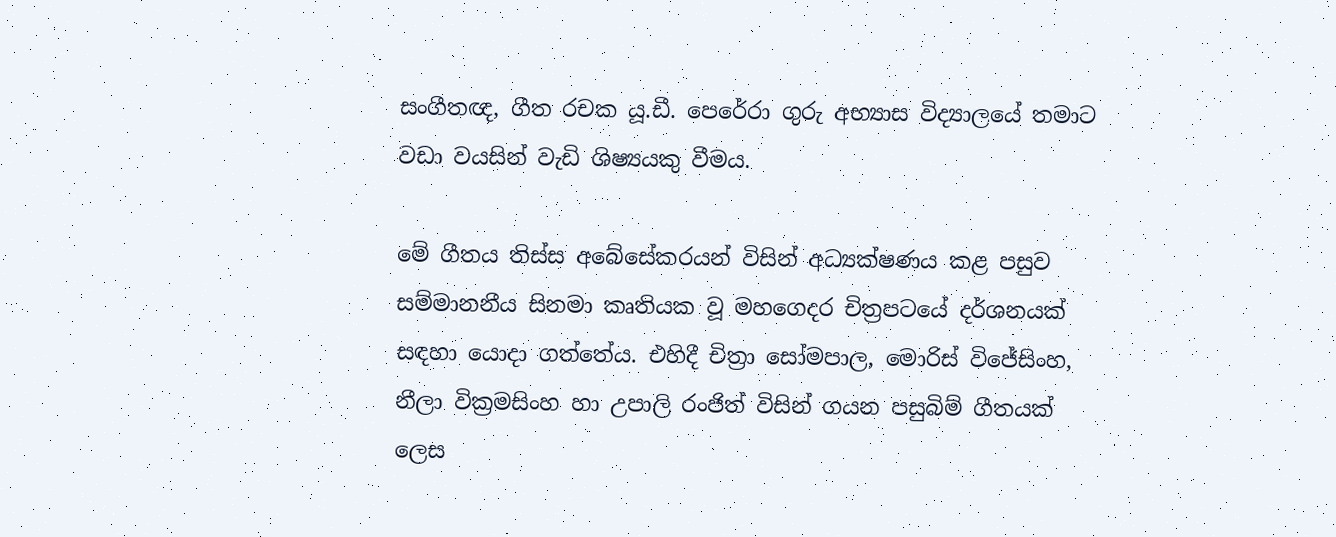සංගීතඥ, ගීත රචක යූ.ඩී. පෙරේරා ගුරු අභ්‍යාස විද්‍යාලයේ තමාට වඩා වයසින් වැඩි ශිෂ්‍යයකු වීමය.

මේ ගීතය තිස්ස අබේසේකරයන් විසින් අධ්‍යක්ෂණය කළ පසුව සම්මානනීය සිනමා කෘතියක වූ මහගෙදර චිත්‍රපටයේ දර්ශනයක් සඳහා යොදා ගත්තේය. එහිදී චිත්‍රා සෝමපාල, මොරිස් විජේසිංහ, නීලා වික්‍රමසිංහ හා උපාලි රංජිත් විසින් ගයන පසුබිම් ගීතයක් ලෙස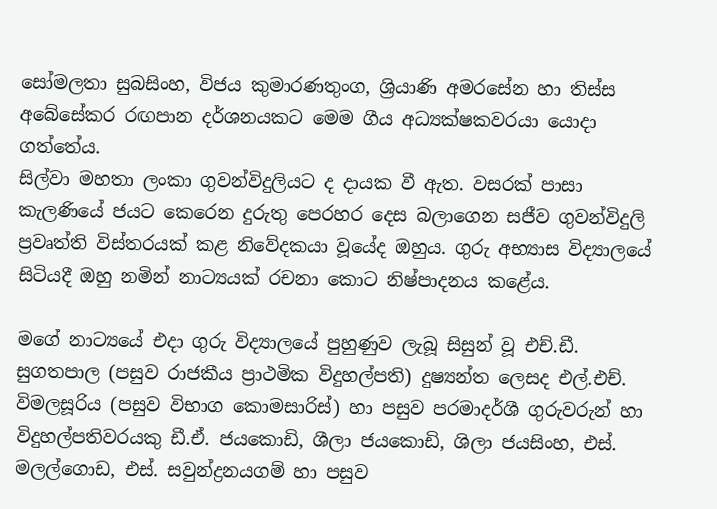සෝමලතා සුබසිංහ, විජය කුමාරණතුංග, ශ්‍රියාණි අමරසේන හා තිස්ස අබේසේකර රඟපාන දර්ශනයකට මෙම ගීය අධ්‍යක්ෂකවරයා යොදා ගත්තේය.
සිල්වා මහතා ලංකා ගුවන්විදුලියට ද දායක වී ඇත. වසරක් පාසා කැලණියේ ජයට කෙරෙන දුරුතු පෙරහර දෙස බලාගෙන සජීව ගුවන්විදුලි ප්‍රවෘත්ති විස්තරයක් කළ නිවේදකයා වූයේද ඔහුය. ගුරු අභ්‍යාස විද්‍යාලයේ සිටියදී ඔහු නමින් නාට්‍යයක් රචනා කොට නිෂ්පාදනය කළේය.

මගේ නාට්‍යයේ එදා ගුරු විද්‍යාලයේ පුහුණුව ලැබූ සිසුන් වූ එච්.ඩී. සුගතපාල (පසුව රාජකීය ප්‍රාථමික විදුහල්පති) දුෂ්‍යන්ත ලෙසද එල්.එච්. විමලසූරිය (පසුව විභාග කොමසාරිස්) හා පසුව පරමාදර්ශී ගුරුවරුන් හා විදුහල්පතිවරයකු ඩී.ඒ. ජයකොඩි, ශීලා ජයකොඩි, ශිලා ජයසිංහ, එස්. මලල්ගොඩ, එස්. සවුන්ද්‍රනයගම් හා පසුව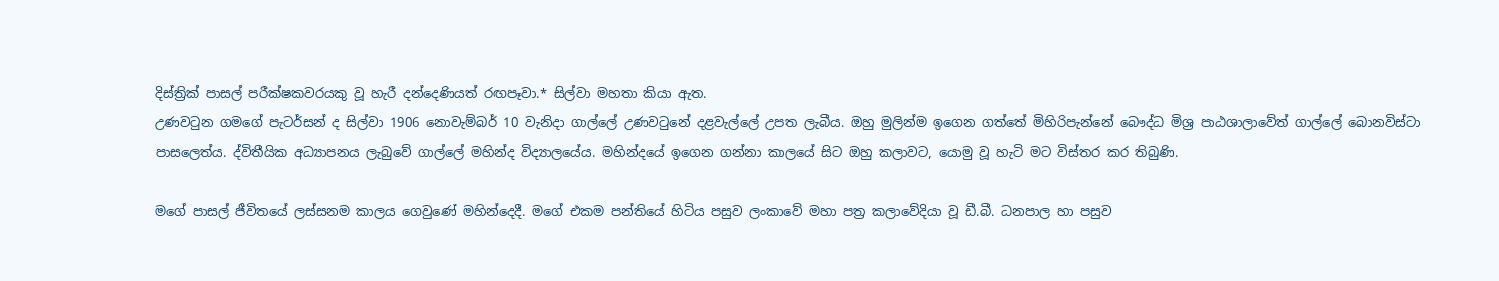දිස්ත්‍රික් පාසල් පරීක්ෂකවරයකු වූ හැරී දන්දෙණියත් රඟපෑවා.* සිල්වා මහතා කියා ඇත.
උණවටුන ගමගේ පැටර්සන් ද සිල්වා 1906 නොවැම්බර් 10 වැනිදා ගාල්ලේ උණවටුනේ දළවැල්ලේ උපත ලැබීය. ඔහු මුලින්ම ඉගෙන ගත්තේ මිහිරිපැන්නේ බෞද්ධ මිශ්‍ර පාඨශාලාවේත් ගාල්ලේ බොනවිස්ටා පාසලෙත්ය. ද්විතීයික අධ්‍යාපනය ලැබුවේ ගාල්ලේ මහින්ද විද්‍යාලයේය. මහින්දයේ ඉගෙන ගන්නා කාලයේ සිට ඔහු කලාවට, යොමු වූ හැටි මට විස්තර කර තිබුණි.

මගේ පාසල් ජීවිතයේ ලස්සනම කාලය ගෙවුණේ මහින්දෙදී. මගේ එකම පන්තියේ හිටිය පසුව ලංකාවේ මහා පත්‍ර කලාවේදියා වූ ඩී.බී. ධනපාල හා පසුව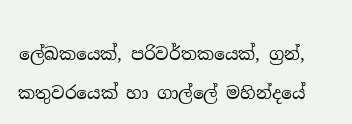ලේඛකයෙක්, පරිවර්තකයෙක්, ග්‍රන්, කතුවරයෙක් හා ගාල්ලේ මහින්දයේ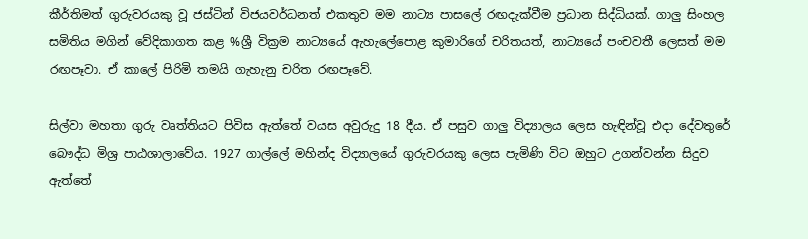කීර්තිමත් ගුරුවරයකු වූ ජස්ටින් විජයවර්ධනත් එකතුව මම නාට්‍ය පාසලේ රඟදැක්වීම ප්‍රධාන සිද්ධියක්. ගාලු සිංහල සමිතිය මගින් වේදිකාගත කළ %ශ්‍රී වික්‍රම නාට්‍යයේ ඇහැලේපොළ කුමාරිගේ චරිතයත්, නාට්‍යයේ පංචවතී ලෙසත් මම රඟපෑවා. ඒ කාලේ පිරිමි තමයි ගැහැනු චරිත රඟපෑවේ.

සිල්වා මහතා ගුරු වෘත්තියට පිවිස ඇත්තේ වයස අවුරුදු 18 දීය. ඒ පසුව ගාලු විද්‍යාලය ලෙස හැඳින්වූ එදා දේවතුරේ බෞද්ධ මිශ්‍ර පාඨශාලාවේය. 1927 ගාල්ලේ මහින්ද විද්‍යාලයේ ගුරුවරයකු ලෙස පැමිණි විට ඔහුට උගන්වන්න සිදුව ඇත්තේ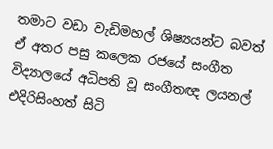තමාට වඩා වැඩිමහල් ශිෂ්‍යයන්ට බවත් ඒ අතර පසු කලෙක රජයේ සංගීත විද්‍යාලයේ අධිපති වූ සංගීතඥ ලයනල් එදිරිසිංහත් සිටි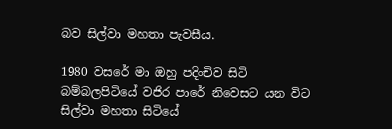බව සිල්වා මහතා පැවසීය.

1980 වසරේ මා ඔහු පදිංචිව සිටි බම්බලපිටියේ වජිර පාරේ නිවෙසට යන විට සිල්වා මහතා සිටියේ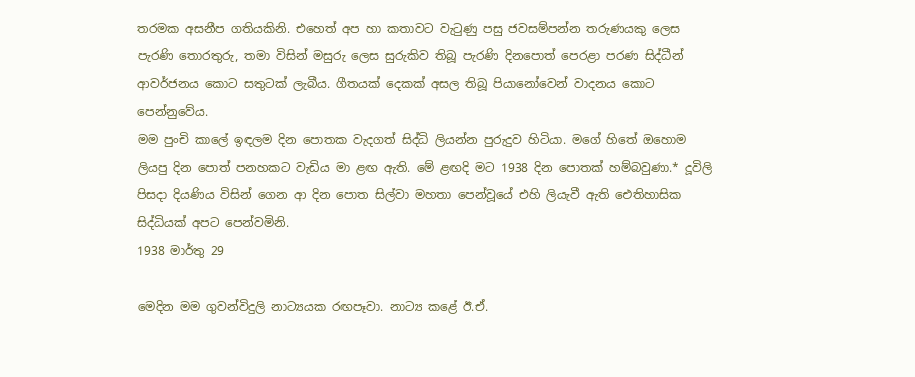තරමක අසනීප ගතියකිනි. එහෙත් අප හා කතාවට වැටුණු පසු ජවසම්පන්න තරුණයකු ලෙස පැරණි තොරතුරු, තමා විසින් මසුරු ලෙස සුරුකිව තිබූ පැරණි දිනපොත් පෙරළා පරණ සිද්ධීන් ආවර්ජනය කොට සතුටක් ලැබීය. ගීතයක් දෙකක් අසල තිබූ පියානෝවෙන් වාදනය කොට පෙන්නුවේය.
මම පුංචි කාලේ ඉඳලම දින පොතක වැදගත් සිද්ධි ලියන්න පුරුදුව හිටියා. මගේ හිතේ ඔහොම ලියපු දින පොත් පනහකට වැඩිය මා ළඟ ඇති. මේ ළඟදි මට 1938 දින පොතක් හම්බවුණා.* දූවිලි පිසදා දියණිය විසින් ගෙන ආ දින පොත සිල්වා මහතා පෙන්වූයේ එහි ලියැවී ඇති ඓතිහාසික සිද්ධියක් අපට පෙන්වමිනි.
1938 මාර්තු 29

මෙදින මම ගුවන්විදුලි නාට්‍යයක රඟපෑවා. නාට්‍ය කළේ ඊ.ඒ.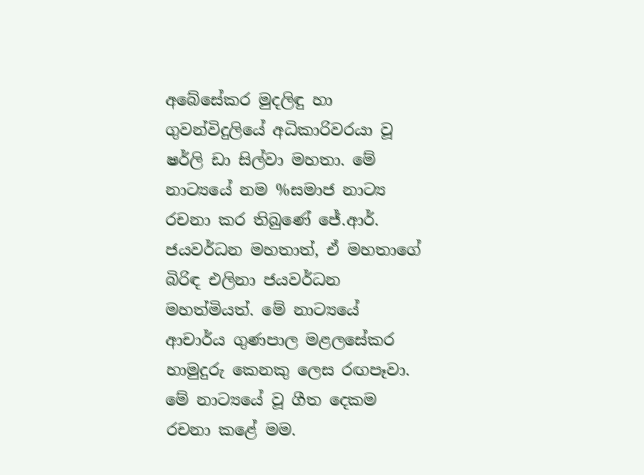අබේසේකර මුදලිඳු හා ගුවන්විදුලියේ අධිකාරිවරයා වූ ෂර්ලි ඩා සිල්වා මහතා. මේ නාට්‍යයේ නම %සමාජ නාට්‍ය රචනා කර තිබුණේ ජේ.ආර්. ජයවර්ධන මහතාත්, ඒ මහතාගේ බිරිඳ එලිනා ජයවර්ධන මහත්මියත්. මේ නාට්‍යයේ ආචාර්ය ගුණපාල මළලසේකර හාමුදුරු කෙනකු ලෙස රඟපෑවා. මේ නාට්‍යයේ වූ ගීත දෙකම රචනා කළේ මම.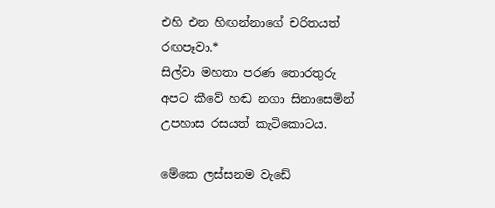එහි එන හිඟන්නාගේ චරිතයත් රඟපෑවා.*
සිල්වා මහතා පරණ තොරතුරු අපට කීවේ හඬ නගා සිනාසෙමින් උපහාස රසයත් කැටිකොටය.

මේකෙ ලස්සනම වැඩේ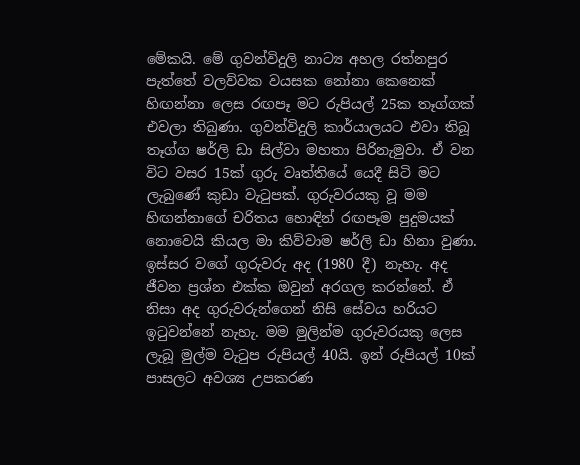මේකයි. මේ ගුවන්විදුලි නාට්‍ය අහල රත්නපුර පැත්තේ වලව්වක වයසක නෝනා කෙනෙක් හිඟන්නා ලෙස රඟපෑ මට රුපියල් 25ක තෑග්ගක් එවලා තිබුණා. ගුවන්විදුලි කාර්යාලයට එවා තිබූ තෑග්ග ෂර්ලි ඩා සිල්වා මහතා පිරිනැමුවා. ඒ වන විට වසර 15ක් ගුරු වෘත්තියේ යෙදී සිටි මට ලැබුණේ කුඩා වැටුපක්. ගුරුවරයකු වූ මම හිඟන්නාගේ චරිතය හොඳින් රඟපෑම පුදුමයක් නොවෙයි කියල මා කිව්වාම ෂර්ලි ඩා හිනා වුණා. ඉස්සර වගේ ගුරුවරු අද (1980 දී) නැහැ. අද ජීවන ප්‍රශ්න එක්ක ඔවුන් අරගල කරන්නේ. ඒ නිසා අද ගුරුවරුන්ගෙන් නිසි සේවය හරියට ඉටුවන්නේ නැහැ. මම මුලින්ම ගුරුවරයකු ලෙස ලැබූ මුල්ම වැටුප රුපියල් 40යි. ඉන් රුපියල් 10ක් පාසලට අවශ්‍ය උපකරණ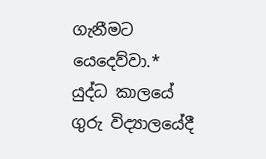ගැනීමට යෙදෙව්වා.*
යුද්ධ කාලයේ ගුරු විද්‍යාලයේදී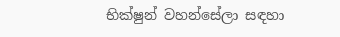භික්ෂුන් වහන්සේලා සඳහා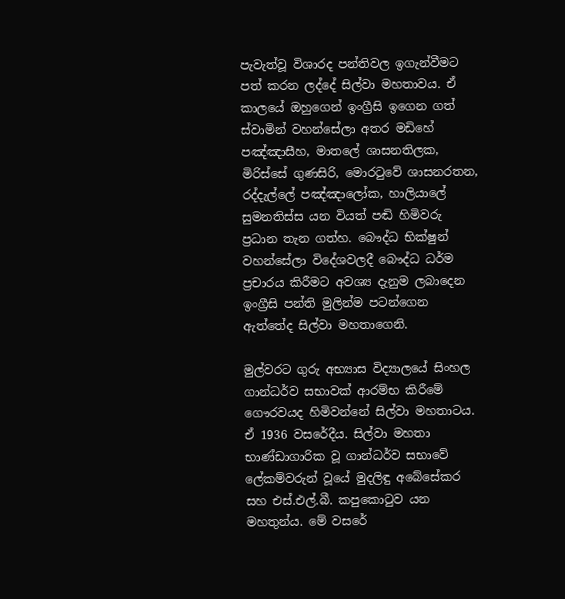පැවැත්වූ විශාරද පන්තිවල ඉගැන්වීමට පත් කරන ලද්දේ සිල්වා මහතාවය. ඒ කාලයේ ඔහුගෙන් ඉංග්‍රීසි ඉගෙන ගත් ස්වාමින් වහන්සේලා අතර මඩිහේ පඤ්ඤාසීහ, මාතලේ ශාසනතිලක, මිරිස්සේ ගුණසිරි, මොරටුවේ ශාසනරතන, රද්දැල්ලේ පඤ්ඤාලෝක, හාලියාලේ සුමනතිස්ස යන වියත් පඬි හිමිවරු ප්‍රධාන තැන ගත්හ. බෞද්ධ භික්ෂුන් වහන්සේලා විදේශවලදී බෞද්ධ ධර්ම ප්‍රචාරය කිරීමට අවශ්‍ය දැනුම ලබාදෙන ඉංග්‍රීසි පන්ති මුලින්ම පටන්ගෙන ඇත්තේද සිල්වා මහතාගෙනි.

මුල්වරට ගුරු අභ්‍යාස විද්‍යාලයේ සිංහල ගාන්ධර්ව සභාවක් ආරම්භ කිරීමේ ගෞරවයද හිමිවන්නේ සිල්වා මහතාටය. ඒ 1936 වසරේදීය. සිල්වා මහතා භාණ්ඩාගාරික වූ ගාන්ධර්ව සභාවේ ලේකම්වරුන් වූයේ මුදලිඳු අබේසේකර සහ එස්.එල්.බී. කපුකොටුව යන මහතුන්ය. මේ වසරේ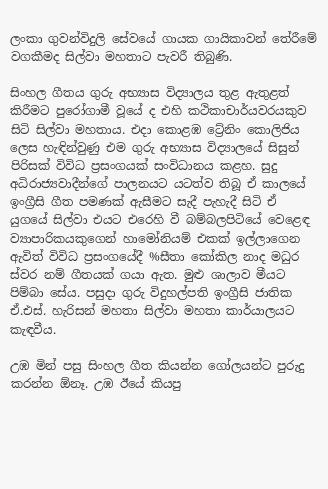ලංකා ගුවන්විදුලි සේවයේ ගායක ගායිකාවන් තේරීමේ වගකීමද සිල්වා මහතාට පැවරී තිබුණි.

සිංහල ගීතය ගුරු අභ්‍යාස විද්‍යාලය තුළ ඇතුළත් කිරීමට පුරෝගාමී වූයේ ද එහි කථිකාචාර්යවරයකුව සිටි සිල්වා මහතාය. එදා කොළඹ ට්‍රේනිං කොලිජිය ලෙස හැඳින්වුණු එම ගුරු අභ්‍යාස විද්‍යාලයේ සිසුන් පිරිසක් විවිධ ප්‍රසංගයක් සංවිධානය කළහ. සුදු අධිරාජ්‍යවාදීන්ගේ පාලනයට යටත්ව තිබූ ඒ කාලයේ ඉංග්‍රීසි ගීත පමණක් ඇසීමට සැදී පැහැදී සිටි ඒ යුගයේ සිල්වා එයට එරෙහි වී බම්බලපිටියේ වෙළෙඳ ව්‍යාපාරිකයකුගෙන් හාමෝනියම් එකක් ඉල්ලාගෙන ඇවිත් විවිධ ප්‍රසංගයේදී %සීතා කෝකිල නාද මධුර ස්වර නම් ගීතයක් ගයා ඇත. මුළු ශාලාව මීයට පිම්බා සේය. පසුදා ගුරු විදුහල්පති ඉංග්‍රීසි ජාතික ඒ.එස්. හැරිසන් මහතා සිල්වා මහතා කාර්යාලයට කැඳවීය.

උඹ මින් පසු සිංහල ගීත කියන්න ගෝලයන්ට පුරුදු කරන්න ඕනෑ. උඹ ඊයේ කියපු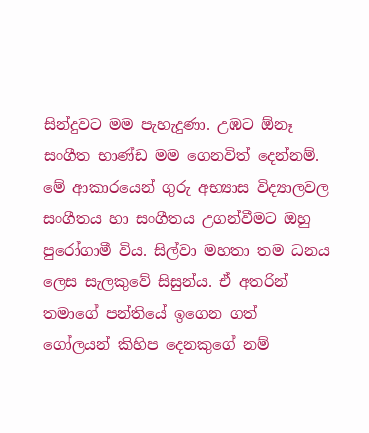සින්දුවට මම පැහැදුණා. උඹට ඕනෑ සංගීත භාණ්ඩ මම ගෙනවිත් දෙන්නම්.
මේ ආකාරයෙන් ගුරු අභ්‍යාස විද්‍යාලවල සංගීතය හා සංගීතය උගන්වීමට ඔහු පුරෝගාමී විය. සිල්වා මහතා තම ධනය ලෙස සැලකුවේ සිසුන්ය. ඒ අතරින් තමාගේ පන්තියේ ඉගෙන ගත් ගෝලයන් කිහිප දෙනකුගේ නම්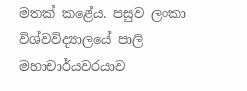මතක් කළේය. පසුව ලංකා විශ්වවිද්‍යාලයේ පාලි මහාචාර්යවරයාව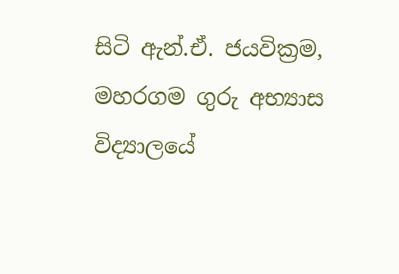සිටි ඇන්.ඒ. ජයවික්‍රම, මහරගම ගුරු අභ්‍යාස විද්‍යාලයේ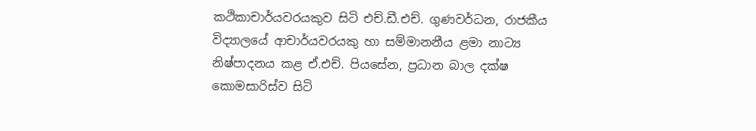කථිකාචාර්යවරයකුව සිටි එච්.ඩී.එච්. ගුණවර්ධන, රාජකීය විද්‍යාලයේ ආචාර්යවරයකු හා සම්මානනීය ළමා නාට්‍ය නිෂ්පාදනය කළ ඒ.එච්. පියසේන, ප්‍රධාන බාල දක්ෂ කොමසාරිස්ව සිටි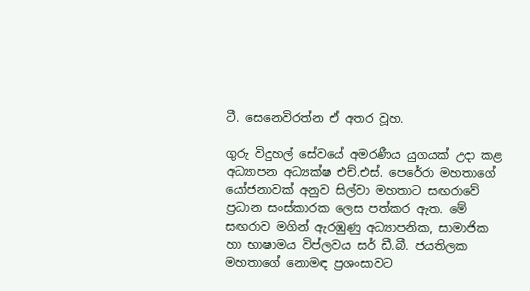ටී. සෙනෙවිරත්න ඒ අතර වූහ.

ගුරු විදුහල් සේවයේ අමරණීය යුගයක් උදා කළ අධ්‍යාපන අධ්‍යක්ෂ එච්.එස්. පෙරේරා මහතාගේ යෝජනාවක් අනුව සිල්වා මහතාට සඟරාවේ ප්‍රධාන සංස්කාරක ලෙස පත්කර ඇත. මේ සඟරාව මගින් ඇරඹුණු අධ්‍යාපනික, සාමාජික හා භාෂාමය විප්ලවය සර් ඩී.බී. ජයතිලක මහතාගේ නොමඳ ප්‍රශංසාවට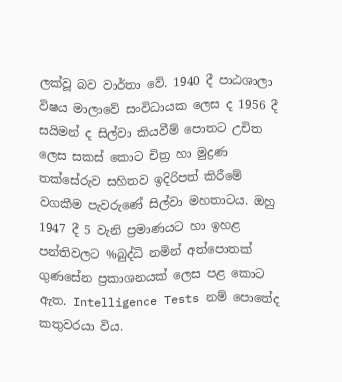ලක්වූ බව වාර්තා වේ. 1940 දී පාඨශාලා විෂය මාලාවේ සංවිධායක ලෙස ද 1956 දී සයිමන් ද සිල්වා කියවීම් පොතට උචිත ලෙස සකස් කොට චිත්‍ර හා මුද්‍රණ තක්සේරුව සහිතව ඉදිරිපත් කිරීමේ වගකීම පැවරුණේ සිල්වා මහතාටය. ඔහු 1947 දී 5 වැනි ප්‍රමාණයට හා ඉහළ පන්තිවලට %බුද්ධි නමින් අත්පොතක් ගුණසේන ප්‍රකාශනයක් ලෙස පළ කොට ඇත. Intelligence Tests නම් පොතේද කතුවරයා විය.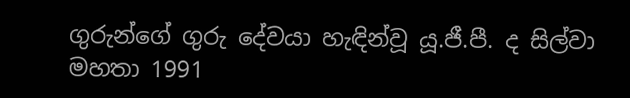ගුරුන්ගේ ගුරු දේවයා හැඳින්වූ යූ.ජී.පී. ද සිල්වා මහතා 1991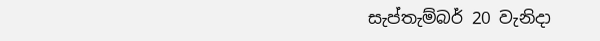සැප්තැම්බර් 20 වැනිදා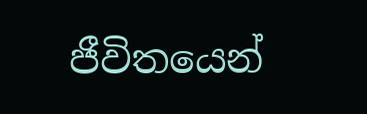ජීවිතයෙන්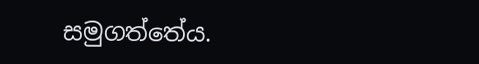සමුගත්තේය.